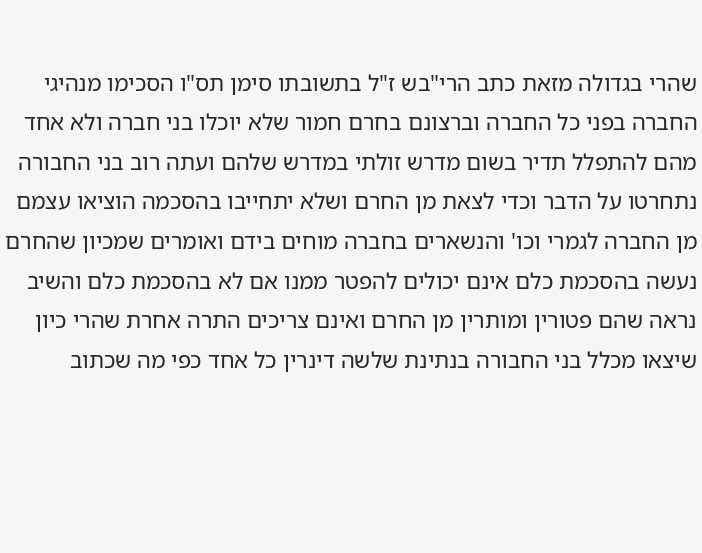שהרי בגדולה מזאת כתב הרי"בש ז"ל בתשובתו סימן תס"ו הסכימו מנהיגי החברה בפני כל החברה וברצונם בחרם חמור שלא יוכלו בני חברה ולא אחד מהם להתפלל תדיר בשום מדרש זולתי במדרש שלהם ועתה רוב בני החבורה נתחרטו על הדבר וכדי לצאת מן החרם ושלא יתחייבו בהסכמה הוציאו עצמם מן החברה לגמרי וכו' והנשארים בחברה מוחים בידם ואומרים שמכיון שהחרם נעשה בהסכמת כלם אינם יכולים להפטר ממנו אם לא בהסכמת כלם והשיב נראה שהם פטורין ומותרין מן החרם ואינם צריכים התרה אחרת שהרי כיון שיצאו מכלל בני החבורה בנתינת שלשה דינרין כל אחד כפי מה שכתוב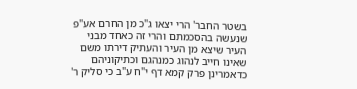בשטר החבר' הרי יצאו ג"כ מן החרם אע"פ שנעשה בהסכמתם והרי זה כאחד מבני העיר שיצא מן העיר והעתיק דירתו משם שאינו חייב לנהוג כמנהגם וכתיקוניהם כדאמרינן פרק קמא דף י"ח ע"ב כי סליק ר'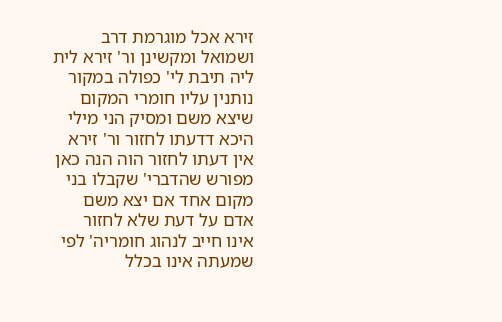זירא אכל מוגרמת דרב ושמואל ומקשינן ור' זירא לית ליה תיבת לי' כפולה במקור נותנין עליו חומרי המקום שיצא משם ומסיק הני מילי היכא דדעתו לחזור ור' זירא אין דעתו לחזור הוה הנה כאן מפורש שהדברי' שקבלו בני מקום אחד אם יצא משם אדם על דעת שלא לחזור אינו חייב לנהוג חומריה' לפי שמעתה אינו בכלל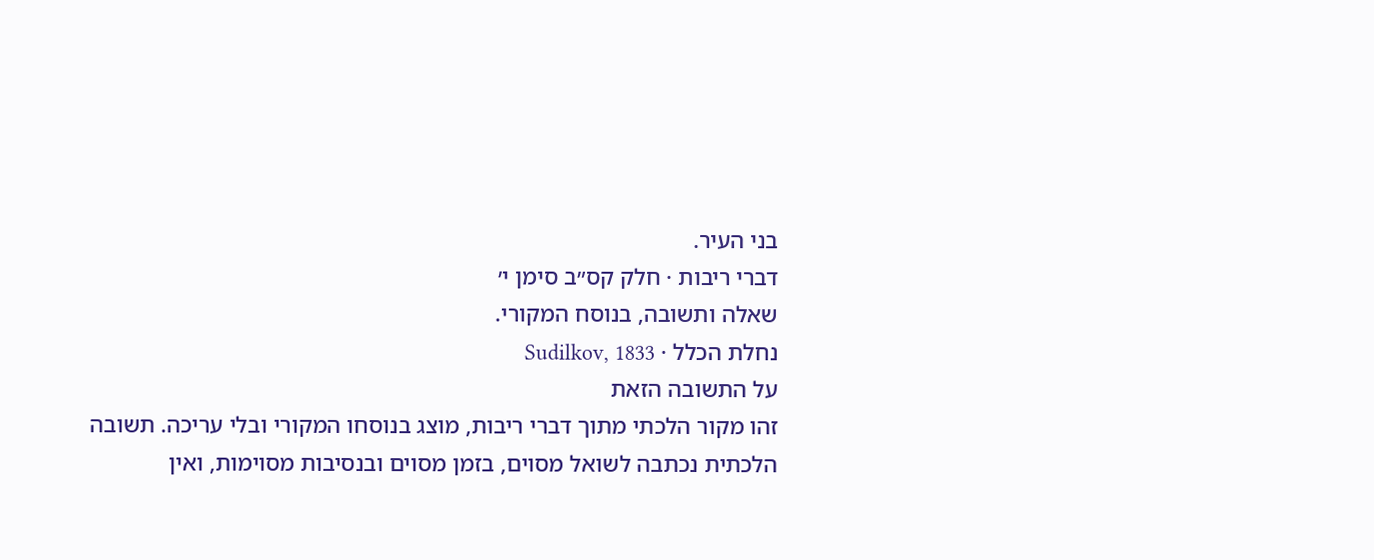בני העיר.
דברי ריבות · חלק קס״ב סימן י׳
שאלה ותשובה, בנוסח המקורי.
נחלת הכלל · Sudilkov, 1833
על התשובה הזאת
זהו מקור הלכתי מתוך דברי ריבות, מוצג בנוסחו המקורי ובלי עריכה. תשובה הלכתית נכתבה לשואל מסוים, בזמן מסוים ובנסיבות מסוימות, ואין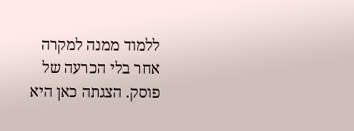ללמוד ממנה למקרה אחר בלי הכרעה של פוסק. הצגתה כאן היא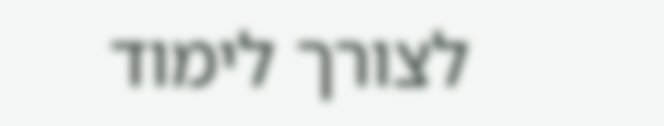לצורך לימוד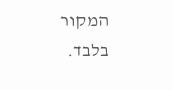המקור בלבד.